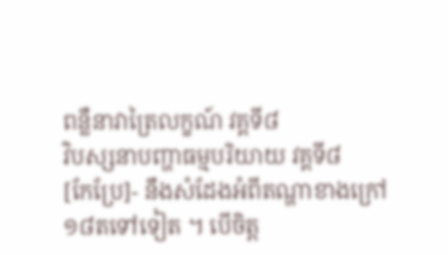ពន្លឺនាវាត្រៃលក្ខណ៍ វគ្គទី៨
វិបស្សនាបញ្ហាធម្មបរិយាយ វគ្គទី៨
[កែប្រែ]- នឹងសំដែងអំពីតណ្ហាខាងក្រៅ១៨តទៅទៀត ។ បើចិត្ត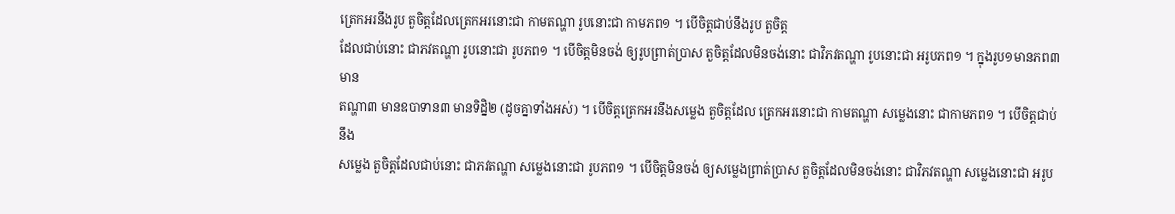ត្រេកអរនឹងរូប តួចិត្តដែលត្រេកអរនោះជា កាមតណ្ហា រូបនោះជា កាមភព១ ។ បើចិត្តជាប់នឹងរូប តួចិត្ត
ដែលជាប់នោះ ជាភវតណ្ហា រូបនោះជា រូបភព១ ។ បើចិត្តមិនចង់ ឲ្យរូបព្រាត់ប្រាស តួចិត្តដែលមិនចង់នោះ ជាវិភវតណ្ហា រូបនោះជា អរូបភព១ ។ ក្នុងរូប១មានភព៣ មាន
តណ្ហា៣ មានឧបាទាន៣ មានទិដ្និ២ (ដូចគ្នាទាំងអស់) ។ បើចិត្តត្រេកអរនឹងសម្លេង តួចិត្តដែល ត្រេកអរនោះជា កាមតណ្ហា សម្លេងនោះ ជាកាមភព១ ។ បើចិត្តជាប់នឹង
សម្លេង តួចិត្តដែលជាប់នោះ ជាភវតណ្ហា សម្លេងនោះជា រូបភព១ ។ បើចិត្តមិនចង់ ឲ្យសម្លេងព្រាត់ប្រាស តួចិត្តដែលមិនចង់នោះ ជាវិភវតណ្ហា សម្លេងនោះជា អរូប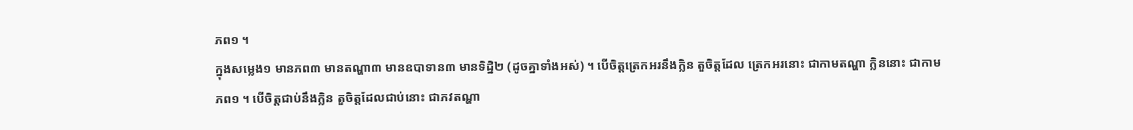ភព១ ។
ក្នុងសម្លេង១ មានភព៣ មានតណ្ហា៣ មានឧបាទាន៣ មានទិដ្និ២ (ដូចគ្នាទាំងអស់) ។ បើចិត្តត្រេកអរនឹងក្លិន តួចិត្តដែល ត្រេកអរនោះ ជាកាមតណ្ហា ក្លិននោះ ជាកាម
ភព១ ។ បើចិត្តជាប់នឹងក្លិន តួចិត្តដែលជាប់នោះ ជាភវតណ្ហា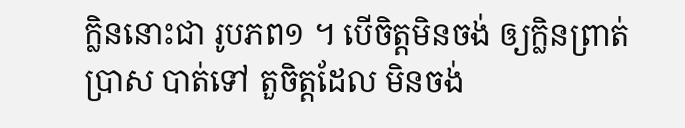ក្លិននោះជា រូបភព១ ។ បើចិត្តមិនចង់ ឲ្យក្លិនព្រាត់ប្រាស បាត់ទៅ តួចិត្តដែល មិនចង់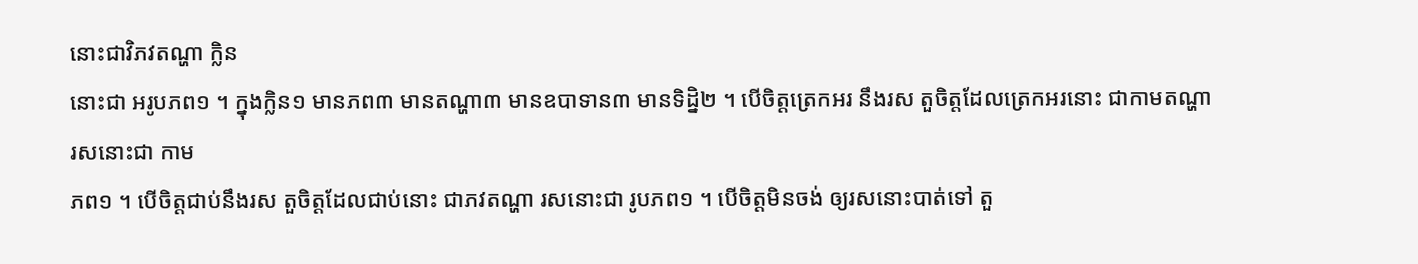នោះជាវិភវតណ្ហា ក្លិន
នោះជា អរូបភព១ ។ ក្នុងក្លិន១ មានភព៣ មានតណ្ហា៣ មានឧបាទាន៣ មានទិដ្និ២ ។ បើចិត្តត្រេកអរ នឹងរស តួចិត្តដែលត្រេកអរនោះ ជាកាមតណ្ហា រសនោះជា កាម
ភព១ ។ បើចិត្តជាប់នឹងរស តួចិត្តដែលជាប់នោះ ជាភវតណ្ហា រសនោះជា រូបភព១ ។ បើចិត្តមិនចង់ ឲ្យរសនោះបាត់ទៅ តួ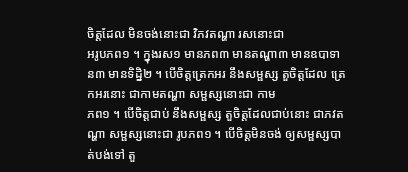ចិត្តដែល មិនចង់នោះជា វិភវតណ្ហា រសនោះជា
អរូបភព១ ។ ក្នុងរស១ មានភព៣ មានតណ្ហា៣ មានឧបាទាន៣ មានទិដ្និ២ ។ បើចិត្តត្រេកអរ នឹងសម្ផស្ស តួចិត្តដែល ត្រេកអរនោះ ជាកាមតណ្ហា សម្ផស្សនោះជា កាម
ភព១ ។ បើចិត្តជាប់ នឹងសម្ផស្ស តួចិត្តដែលជាប់នោះ ជាភវតណ្ហា សម្ផស្សនោះជា រូបភព១ ។ បើចិត្តមិនចង់ ឲ្យសម្ផស្សបាត់បង់ទៅ តួ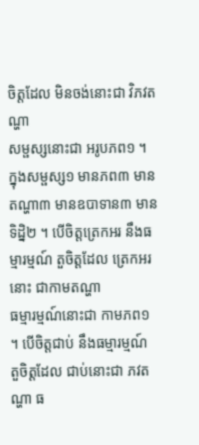ចិត្តដែល មិនចង់នោះជា វិភវតណ្ហា
សម្ផស្សនោះជា អរូបភព១ ។ ក្នុងសម្ផស្ស១ មានភព៣ មានតណ្ហា៣ មានឧបាទាន៣ មានទិដ្និ២ ។ បើចិត្តត្រេកអរ នឹងធម្មារម្មណ៍ តួចិត្តដែល ត្រេកអរនោះ ជាកាមតណ្ហា
ធម្មារម្មណ៍នោះជា កាមភព១ ។ បើចិត្តជាប់ នឹងធម្មារម្មណ៍ តួចិត្តដែល ជាប់នោះជា ភវតណ្ហា ធ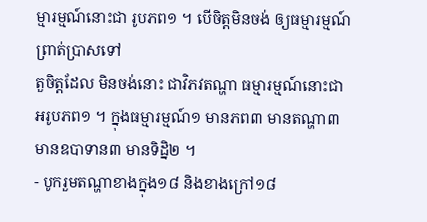ម្មារម្មណ៍នោះជា រូបភព១ ។ បើចិត្តមិនចង់ ឲ្យធម្មារម្មណ៍ ព្រាត់ប្រាសទៅ
តួចិត្តដែល មិនចង់នោះ ជាវិភវតណ្ហា ធម្មារម្មណ៍នោះជា អរូបភព១ ។ ក្នុងធម្មារម្មណ៍១ មានភព៣ មានតណ្ហា៣ មានឧបាទាន៣ មានទិដ្និ២ ។
- បូករួមតណ្ហាខាងក្នុង១៨ និងខាងក្រៅ១៨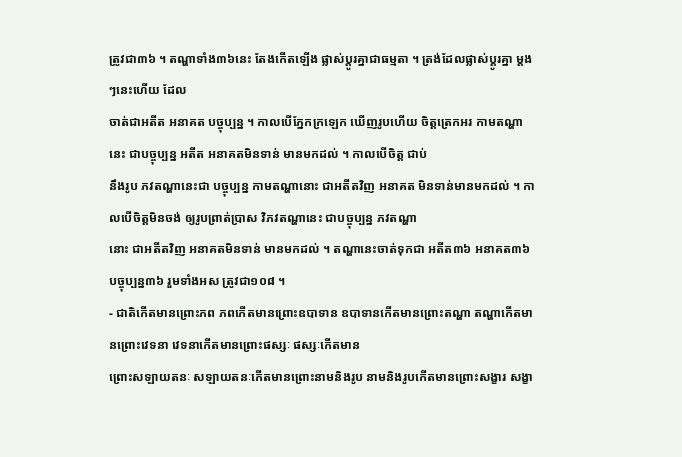ត្រូវជា៣៦ ។ តណ្ហាទាំង៣៦នេះ តែងកើតឡើង ផ្លាស់ប្តូរគ្នាជាធម្មតា ។ ត្រង់ដែលផ្លាស់ប្តូរគ្នា ម្តងៗនេះហើយ ដែល
ចាត់ជាអតីត អនាគត បច្ចុប្បន្ន ។ កាលបើភ្នែកក្រឡេក ឃើញរូបហើយ ចិត្តត្រេកអរ កាមតណ្ហានេះ ជាបច្ចុប្បន្ន អតីត អនាគតមិនទាន់ មានមកដល់ ។ កាលបើចិត្ត ជាប់
នឹងរូប ភវតណ្ហានេះជា បច្ចុប្បន្ន កាមតណ្ហានោះ ជាអតីតវិញ អនាគត មិនទាន់មានមកដល់ ។ កាលបើចិត្តមិនចង់ ឲ្យរូបព្រាត់ប្រាស វិភវតណ្ហានេះ ជាបច្ចុប្បន្ន ភវតណ្ហា
នោះ ជាអតីតវិញ អនាគតមិនទាន់ មានមកដល់ ។ តណ្ហានេះចាត់ទុកជា អតីត៣៦ អនាគត៣៦ បច្ចុប្បន្ន៣៦ រួមទាំងអស ត្រូវជា១០៨ ។
- ជាតិកើតមានព្រោះភព ភពកើតមានព្រោះឧបាទាន ឧបាទានកើតមានព្រោះតណ្ហា តណ្ហាកើតមានព្រោះវេទនា វេទនាកើតមានព្រោះផស្សៈ ផស្សៈកើតមាន
ព្រោះសឡាយតនៈ សឡាយតនៈកើតមានព្រោះនាមនិងរូប នាមនិងរូបកើតមានព្រោះសង្ខារ សង្ខា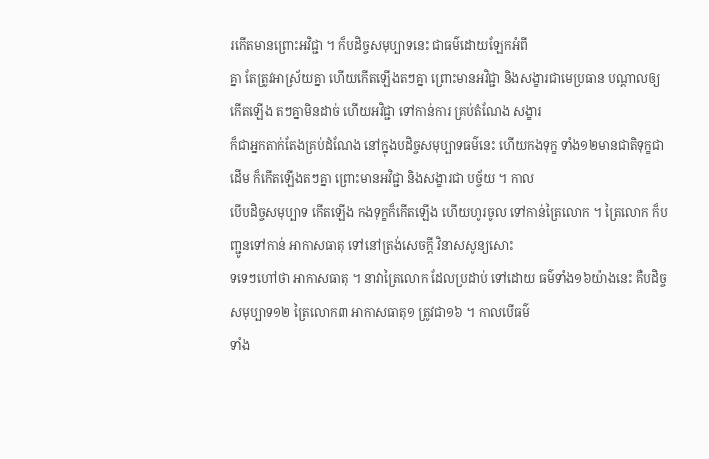រកើតមានព្រោះអវិជ្ជា ។ ក៏បដិច្ចសមុប្បាទនេះ ជាធម៌ដោយឡែកអំពី
គ្នា តែត្រូវអាស្រ័យគ្នា ហើយកើតឡើងតៗគ្នា ព្រោះមានអវិជ្ជា និងសង្ខារជាមេប្រធាន បណ្តាលឲ្យកើតឡើង តៗគ្នាមិនដាច់ ហើយអវិជ្ជា ទៅកាន់ការ គ្រប់តំណែង សង្ខារ
ក៏ជាអ្នកតាក់តែងគ្រប់ដំណែង នៅក្នុងបដិច្ចសមុប្បាទធម៌នេះ ហើយកងទុក្ខ ទាំង១២មានជាតិទុក្ខជាដើម ក៏កើតឡើងតៗគ្នា ព្រោះមានអវិជ្ជា និងសង្ខារជា បច្ច័យ ។ កាល
បើបដិច្ចសមុប្បាទ កើតឡើង កងទុក្ខក៏កើតឡើង ហើយហូរចូល ទៅកាន់ត្រៃលោក ។ ត្រៃលោក ក៏បញ្ជូនទៅកាន់ អាកាសធាតុ ទៅនៅត្រង់សេចក្តី វិនាសសូន្យសោះ
ទទេៗហៅថា អាកាសធាតុ ។ នាវាត្រៃលោក ដែលប្រដាប់ ទៅដោយ ធម៌ទាំង១៦យ៉ាងនេះ គឺបដិច្ចសមុប្បាទ១២ ត្រៃលោក៣ អាកាសធាតុ១ ត្រូវជា១៦ ។ កាលបើធម៌
ទាំង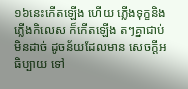១៦នេះកើតឡើង ហើយ ភ្លើងទុក្ខនិងភ្លើងកិលេស ក៏កើតឡើង តៗគ្នាជាប់មិនដាច់ ដូចន័យដែលមាន សេចក្តីអធិប្បាយ ទៅ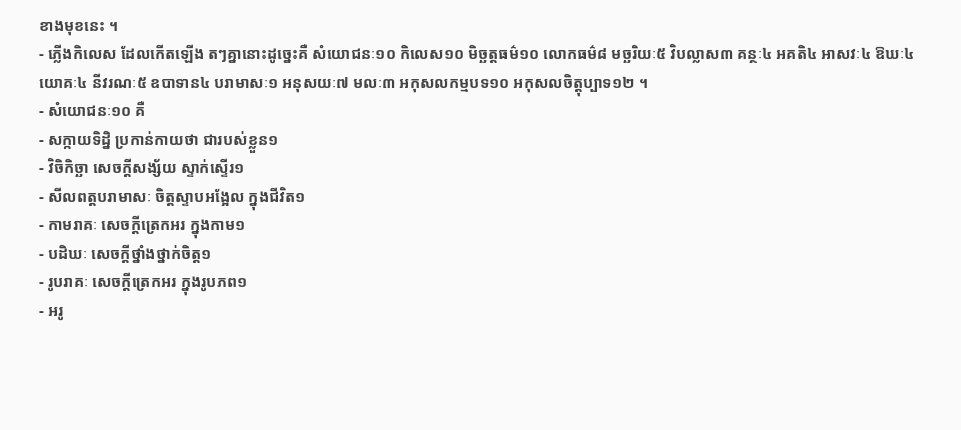ខាងមុខនេះ ។
- ភ្លើងកិលេស ដែលកើតឡើង តៗគ្នានោះដូច្នេះគឺ សំយោជនៈ១០ កិលេស១០ មិច្ឆត្តធម៌១០ លោកធម៌៨ មច្ឆរិយៈ៥ វិបល្លាស៣ គន្ថៈ៤ អគតិ៤ អាសវៈ៤ ឱឃៈ៤
យោគៈ៤ នីវរណៈ៥ ឧបាទាន៤ បរាមាសៈ១ អនុសយៈ៧ មលៈ៣ អកុសលកម្មបទ១០ អកុសលចិត្តុប្បាទ១២ ។
- សំយោជនៈ១០ គឺ
- សក្កាយទិដ្និ ប្រកាន់កាយថា ជារបស់ខ្លួន១
- វិចិកិច្ឆា សេចក្តីសង្ស័យ ស្ទាក់ស្ទើរ១
- សីលពត្តបរាមាសៈ ចិត្តស្ទាបអង្អែល ក្នុងជីវិត១
- កាមរាគៈ សេចក្តីត្រេកអរ ក្នុងកាម១
- បដិឃៈ សេចក្តីថ្នាំងថ្នាក់ចិត្ត១
- រូបរាគៈ សេចក្តីត្រេកអរ ក្នុងរូបភព១
- អរូ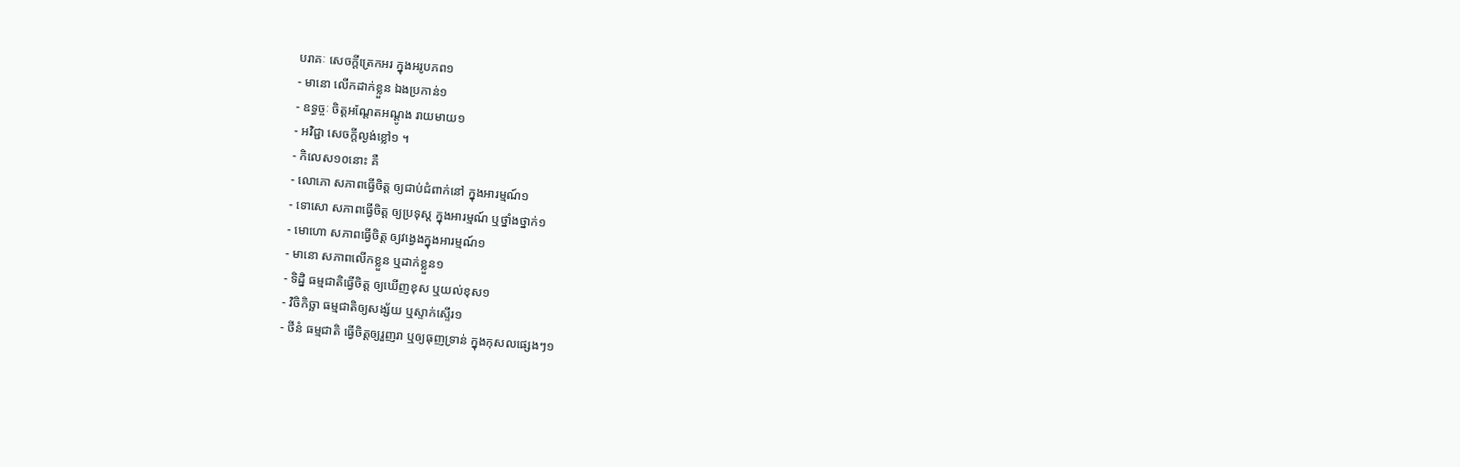បរាគៈ សេចក្តីត្រេកអរ ក្នុងអរូបភព១
- មានោ លើកដាក់ខ្លួន ឯងប្រកាន់១
- ឧទ្ធច្ចៈ ចិត្តអណ្តែតអណ្តូង រាយមាយ១
- អវិជ្ជា សេចក្តីល្ងង់ខ្លៅ១ ។
- កិលេស១០នោះ គឺ
- លោភោ សភាពធ្វើចិត្ត ឲ្យជាប់ជំពាក់នៅ ក្នុងអារម្មណ៍១
- ទោសោ សភាពធ្វើចិត្ត ឲ្យប្រទុស្ត ក្នុងអារម្មណ៍ ឬថ្នាំងថ្នាក់១
- មោហោ សភាពធ្វើចិត្ត ឲ្យវង្វេងក្នុងអារម្មណ៍១
- មានោ សភាពលើកខ្លួន ឬដាក់ខ្លួន១
- ទិដ្និ ធម្មជាតិធ្វើចិត្ត ឲ្យឃើញខុស ឬយល់ខុស១
- វិចិកិច្ឆា ធម្មជាតិឲ្យសង្ស័យ ឬស្ទាក់ស្ទើរ១
- ថីនំ ធម្មជាតិ ធ្វើចិត្តឲ្យរួញរា ឬឲ្យធុញទ្រាន់ ក្នុងកុសលផ្សេងៗ១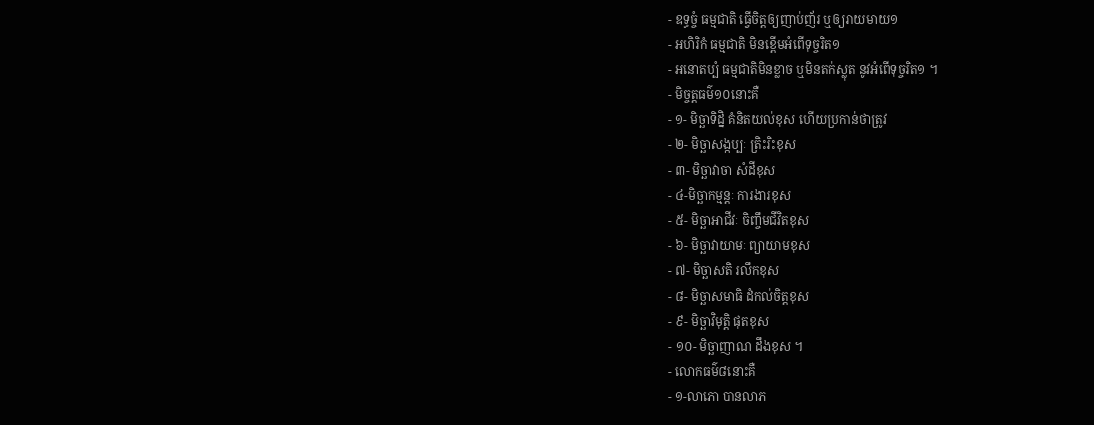- ឧទ្ធច្ចំ ធម្មជាតិ ធ្វើចិត្តឲ្យញាប់ញ័រ ឬឲ្យរាយមាយ១
- អហិរិកំ ធម្មជាតិ មិនខ្ពើមអំពើទុច្ចរិត១
- អនោតប្បំ ធម្មជាតិមិនខ្លាច ឬមិនតក់ស្លុត នូវអំពើទុច្ចរិត១ ។
- មិច្ចត្តធម៌១០នោះគឺ
- ១- មិច្ឆាទិដ្និ គំនិតយល់ខុស ហើយប្រកាន់ថាត្រូវ
- ២- មិច្ឆាសង្កប្បៈ ត្រិះរិះខុស
- ៣- មិច្ឆាវាចា សំដីខុស
- ៤-មិច្ឆាកម្មន្តៈ ការងារខុស
- ៥- មិច្ឆាអាជីវៈ ចិញ្ចឹមជីវិតខុស
- ៦- មិច្ឆាវាយាមៈ ព្យាយាមខុស
- ៧- មិច្ឆាសតិ រលឹកខុស
- ៨- មិច្ឆាសមាធិ ដំកល់ចិត្តខុស
- ៩- មិច្ឆាវិមុត្តិ ផុតខុស
- ១០- មិច្ឆាញាណ ដឹងខុស ។
- លោកធម៌៨នោះគឺ
- ១-លាភោ បានលាភ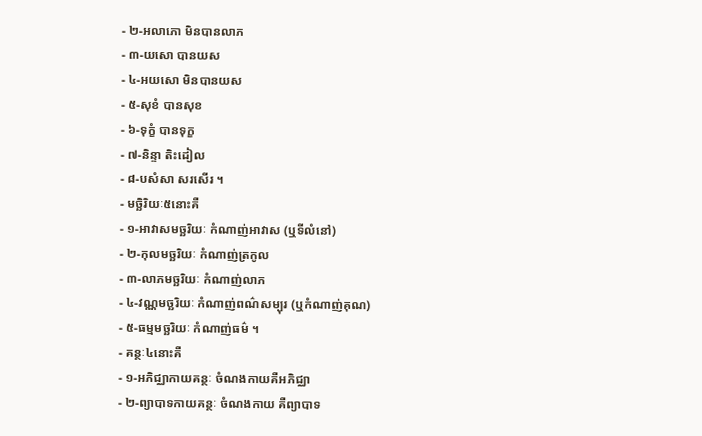- ២-អលាភោ មិនបានលាភ
- ៣-យសោ បានយស
- ៤-អយសោ មិនបានយស
- ៥-សុខំ បានសុខ
- ៦-ទុក្ខំ បានទុក្ខ
- ៧-និន្ទា តិះដៀល
- ៨-បសំសា សរសើរ ។
- មច្ឆិរិយៈ៥នោះគឺ
- ១-អាវាសមច្ឆរិយៈ កំណាញ់អាវាស (ឬទីលំនៅ)
- ២-កុលមច្ឆរិយៈ កំណាញ់ត្រកូល
- ៣-លាភមច្ឆរិយៈ កំណាញ់លាភ
- ៤-វណ្ណមច្ឆរិយៈ កំណាញ់ពណ៌សម្បុរ (ឬកំណាញ់គុណ)
- ៥-ធម្មមច្ឆរិយៈ កំណាញ់ធម៌ ។
- គន្ថៈ៤នោះគឺ
- ១-អភិជ្ឈាកាយគន្ថៈ ចំណងកាយគឺអភិជ្ឈា
- ២-ព្យាបាទកាយគន្ថៈ ចំណងកាយ គឺព្យាបាទ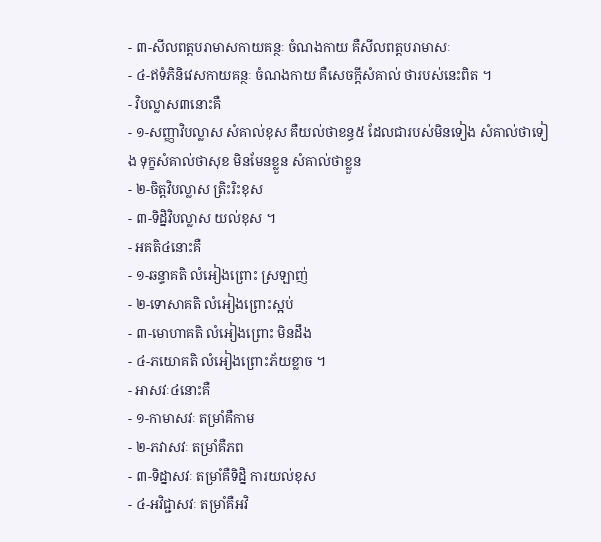- ៣-សីលពត្តបរាមាសកាយគន្ថៈ ចំណងកាយ គឺសីលពត្តបរាមាសៈ
- ៤-ឥទំភិនិវេសកាយគន្ថៈ ចំណងកាយ គឺសេចក្តីសំគាល់ ថារបស់នេះពិត ។
- វិបល្លាស៣នោះគឺ
- ១-សញ្ញាវិបល្លាស សំគាល់ខុស គឺយល់ថាខន្ធ៥ ដែលជារបស់មិនទៀង សំគាល់ថាទៀង ទុក្ខសំគាល់ថាសុខ មិនមែនខ្លួន សំគាល់ថាខ្លួន
- ២-ចិត្តវិបល្លាស ត្រិះរិះខុស
- ៣-ទិដ្និវិបល្លាស យល់ខុស ។
- អគតិ៤នោះគឺ
- ១-ឆន្ទាគតិ លំអៀងព្រោះ ស្រឡាញ់
- ២-ទោសាគតិ លំអៀងព្រោះស្អប់
- ៣-មោហាគតិ លំអៀងព្រោះ មិនដឹង
- ៤-ភយោគតិ លំអៀងព្រោះភ័យខ្លាច ។
- អាសវៈ៤នោះគឺ
- ១-កាមាសវៈ តម្រាំគឺកាម
- ២-ភវាសវៈ តម្រាំគឺភព
- ៣-ទិដ្នាសវៈ តម្រាំគឺទិដ្និ ការយល់ខុស
- ៤-អវិជ្ជាសវៈ តម្រាំគឺអវិ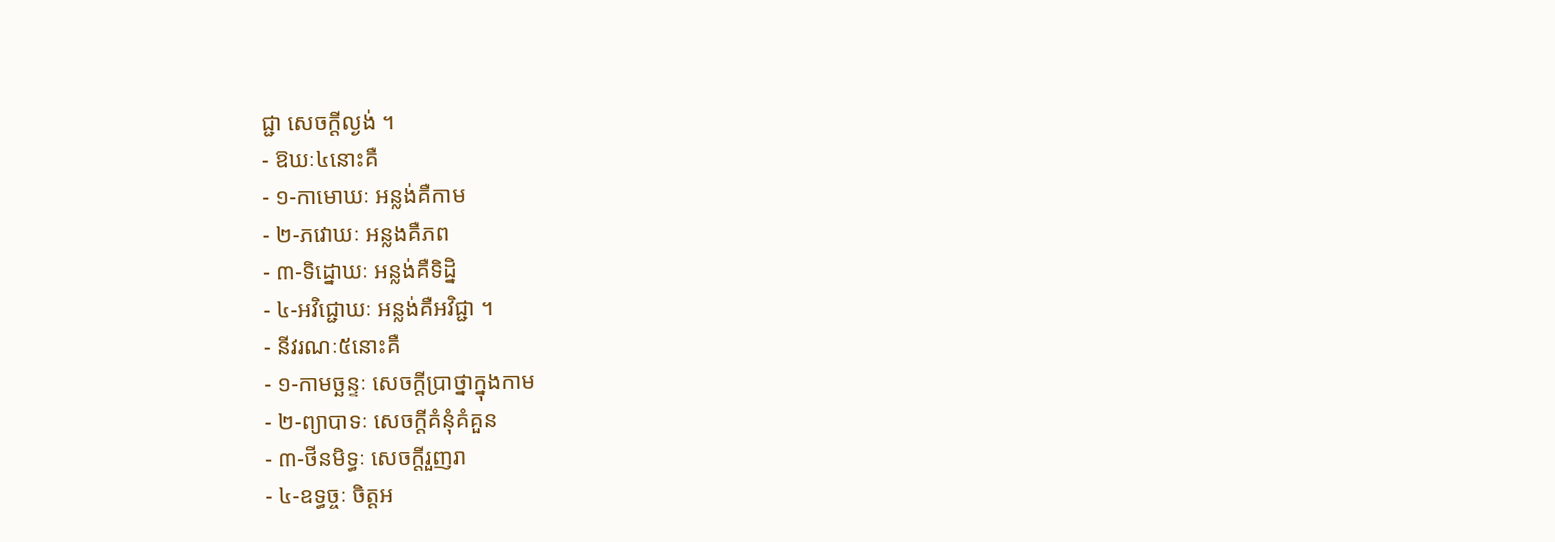ជ្ជា សេចក្តីល្ងង់ ។
- ឱឃៈ៤នោះគឺ
- ១-កាមោឃៈ អន្លង់គឺកាម
- ២-ភវោឃៈ អន្លងគឺភព
- ៣-ទិដ្នោឃៈ អន្លង់គឺទិដ្និ
- ៤-អវិជ្ជោឃៈ អន្លង់គឺអវិជ្ជា ។
- នីវរណៈ៥នោះគឺ
- ១-កាមច្ឆន្ទៈ សេចក្តីប្រាថ្នាក្នុងកាម
- ២-ព្យាបាទៈ សេចក្តីគំនុំគំគួន
- ៣-ថីនមិទ្ធៈ សេចក្តីរួញរា
- ៤-ឧទ្ធច្ចៈ ចិត្តអ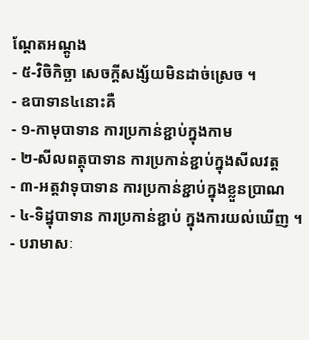ណ្តែតអណ្តូង
- ៥-វិចិកិច្ឆា សេចក្តីសង្ស័យមិនដាច់ស្រេច ។
- ឧបាទាន៤នោះគឺ
- ១-កាមុបាទាន ការប្រកាន់ខ្ជាប់ក្នុងកាម
- ២-សីលពត្តុបាទាន ការប្រកាន់ខ្ជាប់ក្នុងសីលវត្ត
- ៣-អត្តវាទុបាទាន ការប្រកាន់ខ្ជាប់ក្នុងខ្លួនប្រាណ
- ៤-ទិដ្នុបាទាន ការប្រកាន់ខ្ជាប់ ក្នុងការយល់ឃើញ ។
- បរាមាសៈ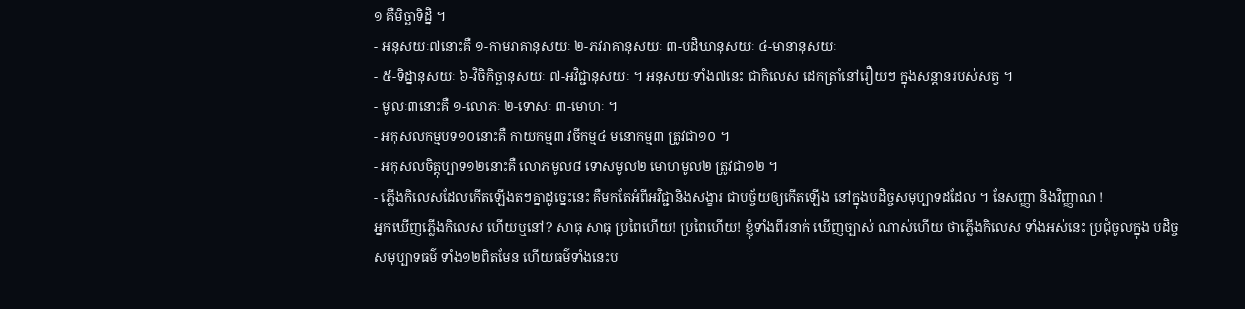១ គឺមិច្ឆាទិដ្និ ។
- អនុសយៈ៧នោះគឺ ១-កាមរាគានុសយៈ ២-ភវរាគានុសយៈ ៣-បដិឃានុសយៈ ៤-មានានុសយៈ
- ៥-ទិដ្នានុសយៈ ៦-វិចិកិច្ឆានុសយៈ ៧-អវិជ្ជានុសយៈ ។ អនុសយៈទាំង៧នេះ ជាកិលេស ដេកត្រាំនៅរឿយៗ ក្នុងសន្តានរបស់សត្វ ។
- មូលៈ៣នោះគឺ ១-លោភៈ ២-ទោសៈ ៣-មោហៈ ។
- អកុសលកម្មបទ១០នោះគឺ កាយកម្ម៣ វចីកម្ម៤ មនោកម្ម៣ ត្រូវជា១០ ។
- អកុសលចិត្តុប្បាទ១២នោះគឺ លោភមូល៨ ទោសមូល២ មោហមូល២ ត្រូវជា១២ ។
- ភ្លើងកិលេសដែលកើតឡើងតៗគ្នាដូច្នេះនេះ គឺមកតែអំពីអវិជ្ជានិងសង្ខារ ជាបច្ច័យឲ្យកើតឡើង នៅក្នុងបដិច្ចសមុប្បាទដដែល ។ នែសញ្ញា និងវិញ្ញាណ !
អ្នកឃើញភ្លើងកិលេស ហើយឬនៅ? សាធុ សាធុ ប្រពៃហើយ! ប្រពៃហើយ! ខ្ញុំទាំងពីរនាក់ ឃើញច្បាស់ ណាស់ហើយ ថាភ្លើងកិលេស ទាំងអស់នេះ ប្រជុំចូលក្នុង បដិច្ច
សមុប្បាទធម៌ ទាំង១២ពិតមែន ហើយធម៌ទាំងនេះប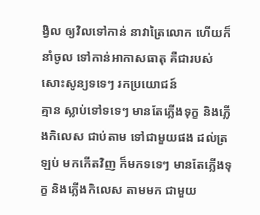ង្វិល ឲ្យវិលទៅកាន់ នាវាត្រៃលោក ហើយក៏នាំចូល ទៅកាន់អាកាសធាតុ គឺជារបស់ សោះសូន្យទទេៗ រកប្រយោជន៍
គ្មាន ស្លាប់ទៅទទេៗ មានតែភ្លើងទុក្ខ និងភ្លើងកិលេស ជាប់តាម ទៅជាមួយផង ដល់ត្រឡប់ មកកើតវិញ ក៏មកទទេៗ មានតែភ្លើងទុក្ខ និងភ្លើងកិលេស តាមមក ជាមួយ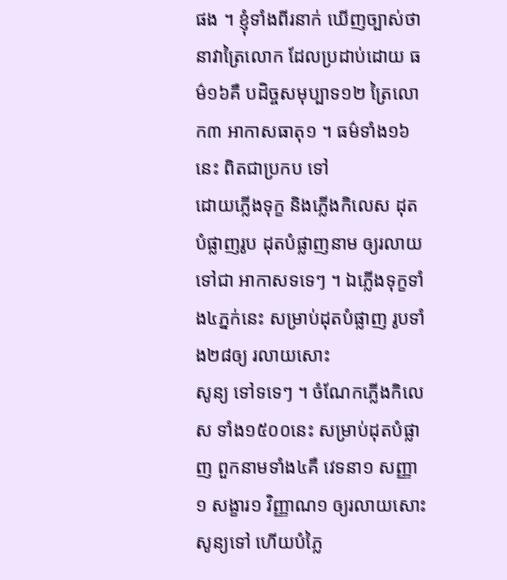ផង ។ ខ្ញុំទាំងពីរនាក់ ឃើញច្បាស់ថា នាវាត្រៃលោក ដែលប្រដាប់ដោយ ធម៌១៦គឺ បដិច្ចសមុប្បាទ១២ ត្រៃលោក៣ អាកាសធាតុ១ ។ ធម៌ទាំង១៦នេះ ពិតជាប្រកប ទៅ
ដោយភ្លើងទុក្ខ និងភ្លើងកិលេស ដុតបំផ្លាញរូប ដុតបំផ្លាញនាម ឲ្យរលាយទៅជា អាកាសទទេៗ ។ ឯភ្លើងទុក្ខទាំង៤ភ្នក់នេះ សម្រាប់ដុតបំផ្លាញ រូបទាំង២៨ឲ្យ រលាយសោះ
សូន្យ ទៅទទេៗ ។ ចំណែកភ្លើងកិលេស ទាំង១៥០០នេះ សម្រាប់ដុតបំផ្លាញ ពួកនាមទាំង៤គឺ វេទនា១ សញ្ញា១ សង្ខារ១ វិញ្ញាណ១ ឲ្យរលាយសោះសូន្យទៅ ហើយបំភ្លៃ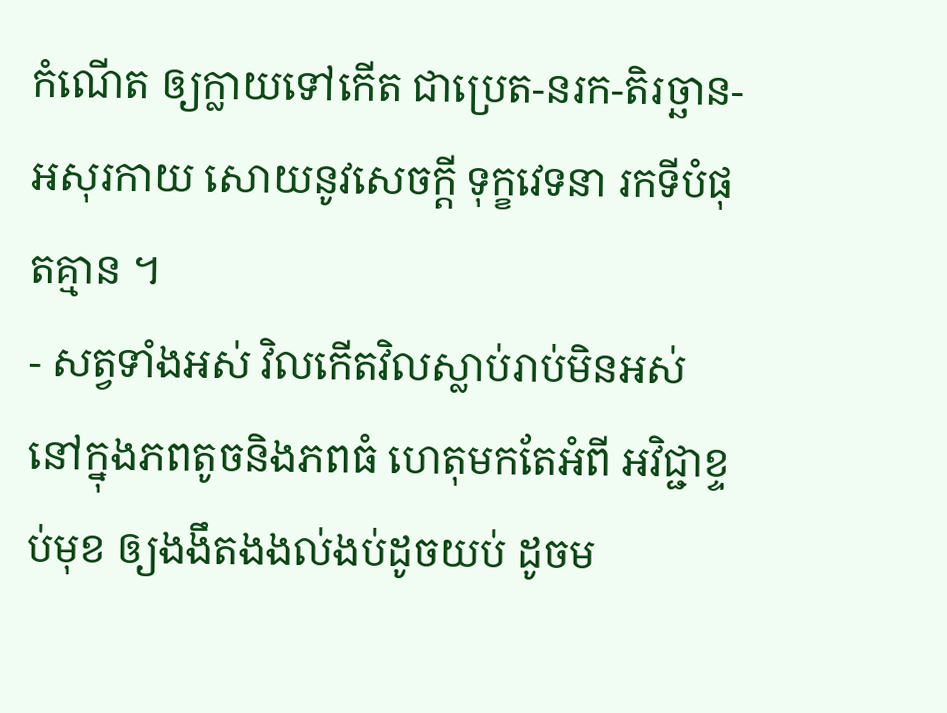កំណើត ឲ្យក្លាយទៅកើត ជាប្រេត-នរក-តិរច្ឆាន-អសុរកាយ សោយនូវសេចក្តី ទុក្ខវេទនា រកទីបំផុតគ្មាន ។
- សត្វទាំងអស់ វិលកើតវិលស្លាប់រាប់មិនអស់ នៅក្នុងភពតូចនិងភពធំ ហេតុមកតែអំពី អវិជ្ជាខ្ទប់មុខ ឲ្យងងឹតងងល់ងប់ដូចយប់ ដូចម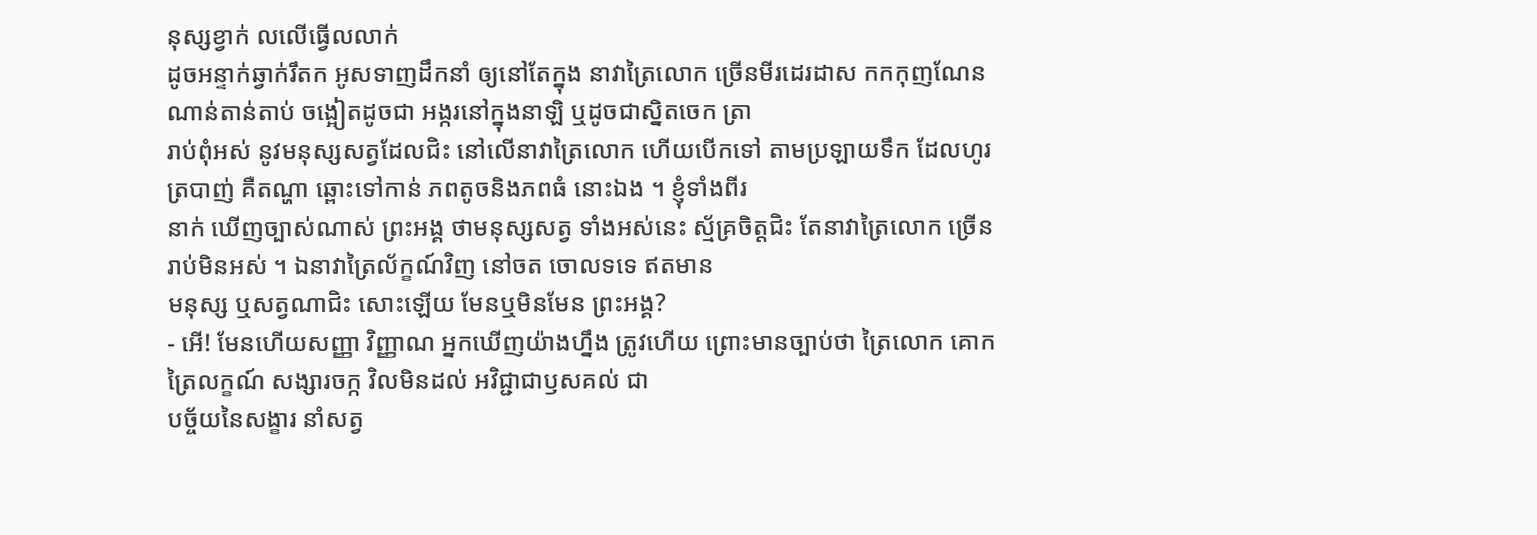នុស្សខ្វាក់ លលើធ្វើលលាក់
ដូចអន្ទាក់ឆ្វាក់រឹតក អូសទាញដឹកនាំ ឲ្យនៅតែក្នុង នាវាត្រៃលោក ច្រើនមីរដេរដាស កកកុញណែនណាន់តាន់តាប់ ចង្អៀតដូចជា អង្ករនៅក្នុងនាឡិ ឬដូចជាស្និតចេក ត្រា
រាប់ពុំអស់ នូវមនុស្សសត្វដែលជិះ នៅលើនាវាត្រៃលោក ហើយបើកទៅ តាមប្រឡាយទឹក ដែលហូរត្របាញ់ គឺតណ្ហា ឆ្ពោះទៅកាន់ ភពតូចនិងភពធំ នោះឯង ។ ខ្ញុំទាំងពីរ
នាក់ ឃើញច្បាស់ណាស់ ព្រះអង្គ ថាមនុស្សសត្វ ទាំងអស់នេះ ស្ម័គ្រចិត្តជិះ តែនាវាត្រៃលោក ច្រើនរាប់មិនអស់ ។ ឯនាវាត្រៃល័ក្ខណ៍វិញ នៅចត ចោលទទេ ឥតមាន
មនុស្ស ឬសត្វណាជិះ សោះឡើយ មែនឬមិនមែន ព្រះអង្គ?
- អើ! មែនហើយសញ្ញា វិញ្ញាណ អ្នកឃើញយ៉ាងហ្នឹង ត្រូវហើយ ព្រោះមានច្បាប់ថា ត្រៃលោក គោកត្រៃលក្ខណ៍ សង្សារចក្ក វិលមិនដល់ អវិជ្ជាជាឫសគល់ ជា
បច្ច័យនៃសង្ខារ នាំសត្វ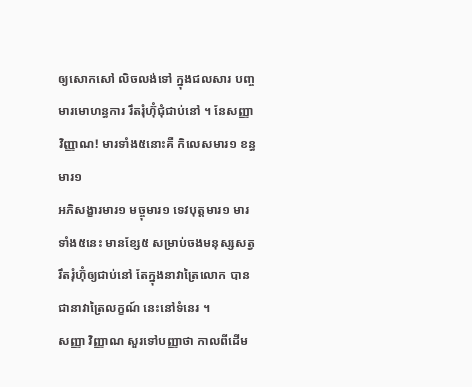ឲ្យសោកសៅ លិចលង់ទៅ ក្នុងជលសារ បញ្ចមារមោហន្ធការ រឹតរុំហ៊ុំជុំជាប់នៅ ។ នែសញ្ញា វិញ្ញាណ! មារទាំង៥នោះគឺ កិលេសមារ១ ខន្ធមារ១
អភិសង្ខារមារ១ មច្ចុមារ១ ទេវបុត្តមារ១ មារទាំង៥នេះ មានខ្សែ៥ សម្រាប់ចងមនុស្សសត្វ រឹតរុំហ៊ុំឲ្យជាប់នៅ តែក្នុងនាវាត្រៃលោក បានជានាវាត្រៃលក្ខណ៍ នេះនៅទំនេរ ។
សញ្ញា វិញ្ញាណ សួរទៅបញ្ញាថា កាលពីដើម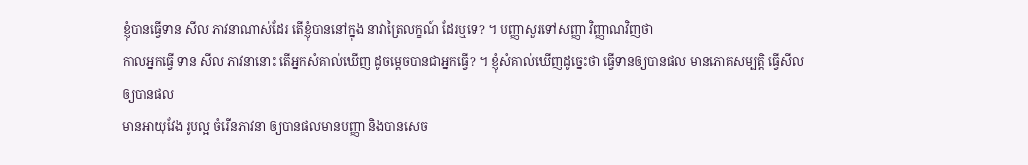ខ្ញុំបានធ្វើទាន សីល ភាវនាណាស់ដែរ តើខ្ញុំបាននៅក្នុង នាវាត្រៃលក្ខណ៍ ដែរឬទេ? ។ បញ្ញាសួរទៅសញ្ញា វិញ្ញាណវិញថា
កាលអ្នកធ្វើ ទាន សីល ភាវនានោះ តើអ្នកសំគាល់ឃើញ ដូចម្តេចបានជាអ្នកធ្វើ? ។ ខ្ញុំសំគាល់ឃើញដូច្នេះថា ធ្វើទានឲ្យបានផល មានភោគសម្បត្តិ ធ្វើសីលឲ្យបានផល
មានអាយុវែង រូបល្អ ចំរើនភាវនា ឲ្យបានផលមានបញ្ញា និងបានសេច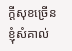ក្តីសុខច្រើន ខ្ញុំសំគាល់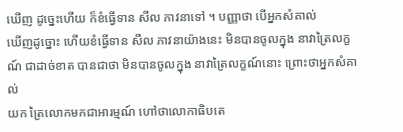ឃើញ ដូច្នេះហើយ ក៏ខំធ្វើទាន សីល ភាវនាទៅ ។ បញ្ញាថា បើអ្នកសំគាល់
ឃើញដូច្នោះ ហើយខំធ្វើទាន សីល ភាវនាយ៉ាងនេះ មិនបានចូលក្នុង នាវាត្រៃលក្ខណ៍ ជាដាច់ខាត បានជាថា មិនបានចូលក្នុង នាវាត្រៃលក្ខណ៍នោះ ព្រោះថាអ្នកសំគាល់
យក ត្រៃលោកមកជាអារម្មណ៍ ហៅថាលោកាធិបតេ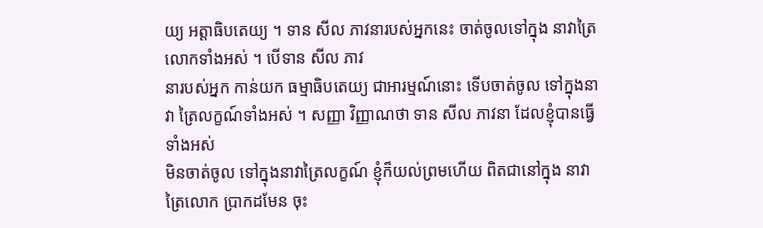យ្យ អត្តាធិបតេយ្យ ។ ទាន សីល ភាវនារបស់អ្នកនេះ ចាត់ចូលទៅក្នុង នាវាត្រៃលោកទាំងអស់ ។ បើទាន សីល ភាវ
នារបស់អ្នក កាន់យក ធម្មាធិបតេយ្យ ជាអារម្មណ៍នោះ ទើបចាត់ចូល ទៅក្នុងនាវា ត្រៃលក្ខណ៍ទាំងអស់ ។ សញ្ញា វិញ្ញាណថា ទាន សីល ភាវនា ដែលខ្ញុំបានធ្វើទាំងអស់
មិនចាត់ចូល ទៅក្នុងនាវាត្រៃលក្ខណ៍ ខ្ញុំក៏យល់ព្រមហើយ ពិតជានៅក្នុង នាវាត្រៃលោក ប្រាកដមែន ចុះ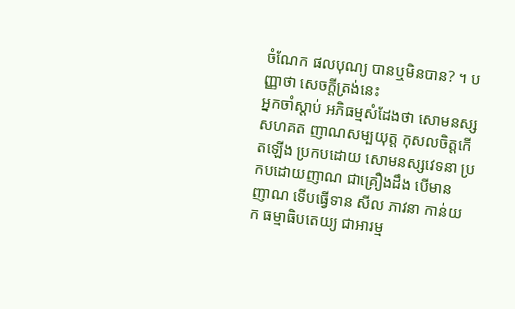ចំណែក ផលបុណ្យ បានឬមិនបាន? ។ បញ្ញាថា សេចក្តីត្រង់នេះ
អ្នកចាំស្តាប់ អភិធម្មសំដែងថា សោមនស្ស សហគត ញាណសម្បយុត្ត កុសលចិត្តកើតឡើង ប្រកបដោយ សោមនស្សវេទនា ប្រកបដោយញាណ ជាគ្រឿងដឹង បើមាន
ញាណ ទើបធ្វើទាន សីល ភាវនា កាន់យក ធម្មាធិបតេយ្យ ជាអារម្ម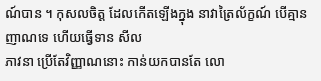ណ៍បាន ។ កុសលចិត្ត ដែលកើតឡើងក្នុង នាវាត្រៃល័ក្ខណ៍ បើគ្មានញាណទេ ហើយធ្វើទាន សីល
ភាវនា ប្រើតែវិញ្ញាណនោះ កាន់យកបានតែ លោ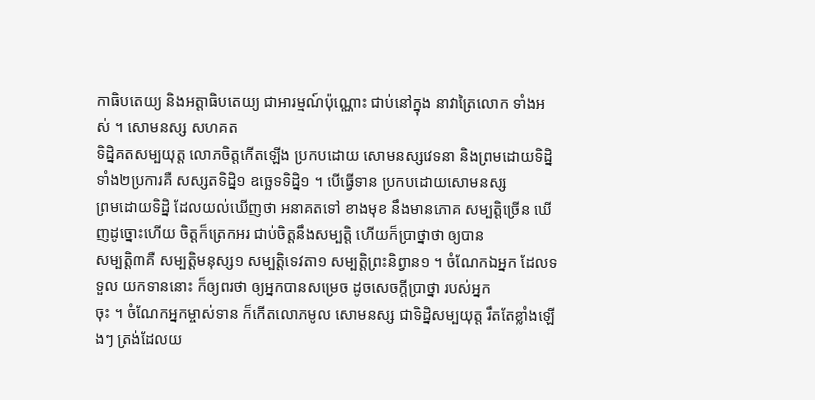កាធិបតេយ្យ និងអត្តាធិបតេយ្យ ជាអារម្មណ៍ប៉ុណ្ណោះ ជាប់នៅក្នុង នាវាត្រៃលោក ទាំងអស់ ។ សោមនស្ស សហគត
ទិដ្និគតសម្បយុត្ត លោភចិត្តកើតឡើង ប្រកបដោយ សោមនស្សវេទនា និងព្រមដោយទិដ្និ ទាំង២ប្រការគឺ សស្សតទិដ្និ១ ឧច្ឆេទទិដ្និ១ ។ បើធ្វើទាន ប្រកបដោយសោមនស្ស
ព្រមដោយទិដ្និ ដែលយល់ឃើញថា អនាគតទៅ ខាងមុខ នឹងមានភោគ សម្បត្តិច្រើន ឃើញដូច្នោះហើយ ចិត្តក៏ត្រេកអរ ជាប់ចិត្តនឹងសម្បត្តិ ហើយក៏ប្រាថ្នាថា ឲ្យបាន
សម្បត្តិ៣គឺ សម្បត្តិមនុស្ស១ សម្បត្តិទេវតា១ សម្បត្តិព្រះនិព្វាន១ ។ ចំណែកឯអ្នក ដែលទទួល យកទាននោះ ក៏ឲ្យពរថា ឲ្យអ្នកបានសម្រេច ដូចសេចក្តីប្រាថ្នា របស់អ្នក
ចុះ ។ ចំណែកអ្នកម្ចាស់ទាន ក៏កើតលោភមូល សោមនស្ស ជាទិដ្និសម្បយុត្ត រឹតតែខ្លាំងឡើងៗ ត្រង់ដែលយ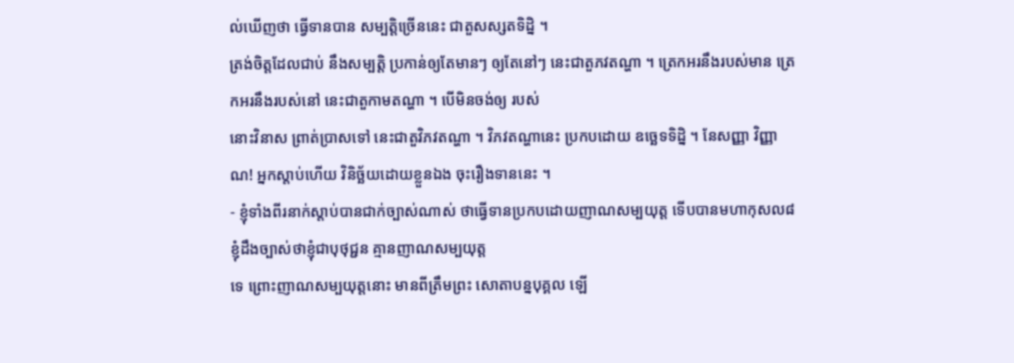ល់ឃើញថា ធ្វើទានបាន សម្បត្តិច្រើននេះ ជាតួសស្សតទិដ្និ ។
ត្រង់ចិត្តដែលជាប់ នឹងសម្បត្តិ ប្រកាន់ឲ្យតែមានៗ ឲ្យតែនៅៗ នេះជាតួភវតណ្ហា ។ ត្រេកអរនឹងរបស់មាន ត្រេកអរនឹងរបស់នៅ នេះជាតួកាមតណ្ហា ។ បើមិនចង់ឲ្យ របស់
នោះវិនាស ព្រាត់ប្រាសទៅ នេះជាតួវិភវតណ្ហា ។ វិភវតណ្ហានេះ ប្រកបដោយ ឧច្ឆេទទិដ្និ ។ នែសញ្ញា វិញ្ញាណ! អ្នកស្តាប់ហើយ វិនិច្ឆ័យដោយខ្លួនឯង ចុះរឿងទាននេះ ។
- ខ្ញុំទាំងពីរនាក់ស្តាប់បានជាក់ច្បាស់ណាស់ ថាធ្វើទានប្រកបដោយញាណសម្បយុត្ត ទើបបានមហាកុសល៨ ខ្ញុំដឹងច្បាស់ថាខ្ញុំជាបុថុជ្ជន គ្មានញាណសម្បយុត្ត
ទេ ព្រោះញាណសម្បយុត្តនោះ មានពីត្រឹមព្រះ សោតាបន្នបុគ្គល ឡើ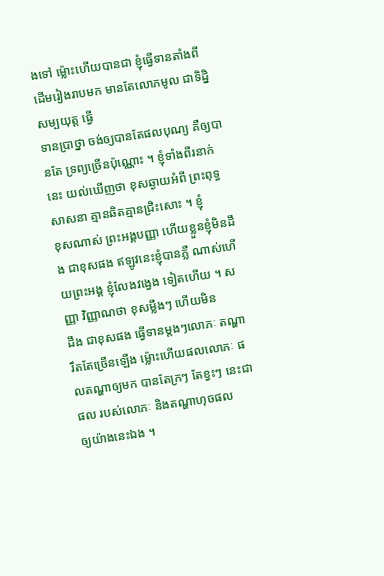ងទៅ ម្ល៉ោះហើយបានជា ខ្ញុំធ្វើទានតាំងពី ដើមរៀងរាបមក មានតែលោភមូល ជាទិដ្និសម្បយុត្ត ធ្វើ
ទានប្រាថ្នា ចង់ឲ្យបានតែផលបុណ្យ គឺឲ្យបានតែ ទ្រព្យច្រើនប៉ុណ្ណោះ ។ ខ្ញុំទាំងពីរនាក់នេះ យល់ឃើញថា ខុសឆ្ងាយអំពី ព្រះពុទ្ធសាសនា គ្មានឆិតគ្មានជ្រិះសោះ ។ ខ្ញុំ
ខុសណាស់ ព្រះអង្គបញ្ញា ហើយខ្លួនខ្ញុំមិនដឹង ជាខុសផង ឥឡូវនេះខ្ញុំបានភ្លឺ ណាស់ហើយព្រះអង្គ ខ្ញុំលែងវង្វេង ទៀតហើយ ។ សញ្ញា វិញ្ញាណថា ខុសម្លឹងៗ ហើយមិន
ដឹង ជាខុសផង ធ្វើទានម្តងៗលោភៈ តណ្ហារឹតតែច្រើនឡើង ម៉្លោះហើយផលលោភៈ ផលតណ្ហាឲ្យមក បានតែក្រៗ តែខ្វះៗ នេះជាផល របស់លោភៈ និងតណ្ហាហុចផល
ឲ្យយ៉ាងនេះឯង ។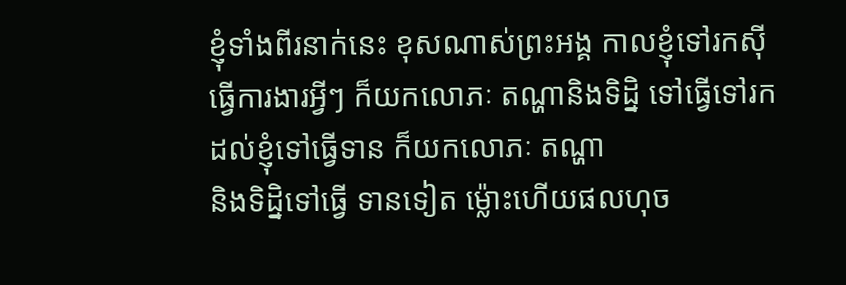ខ្ញុំទាំងពីរនាក់នេះ ខុសណាស់ព្រះអង្គ កាលខ្ញុំទៅរកស៊ី ធ្វើការងារអ្វីៗ ក៏យកលោភៈ តណ្ហានិងទិដិ្ន ទៅធ្វើទៅរក ដល់ខ្ញុំទៅធ្វើទាន ក៏យកលោភៈ តណ្ហា
និងទិដ្និទៅធ្វើ ទានទៀត ម៉្លោះហើយផលហុច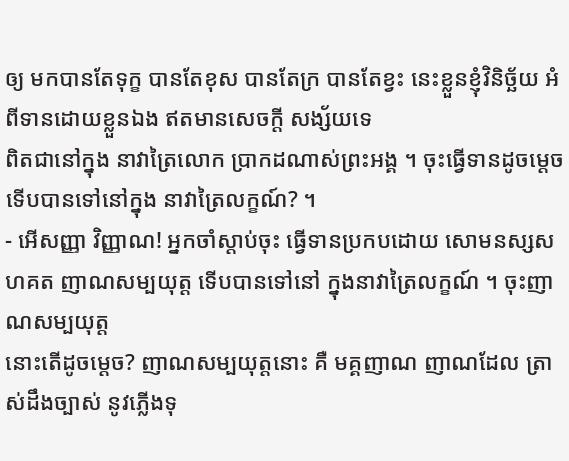ឲ្យ មកបានតែទុក្ខ បានតែខុស បានតែក្រ បានតែខ្វះ នេះខ្លួនខ្ញុំវិនិច្ឆ័យ អំពីទានដោយខ្លួនឯង ឥតមានសេចក្តី សង្ស័យទេ
ពិតជានៅក្នុង នាវាត្រៃលោក ប្រាកដណាស់ព្រះអង្គ ។ ចុះធ្វើទានដូចម្តេច ទើបបានទៅនៅក្នុង នាវាត្រៃលក្ខណ៍? ។
- អើសញ្ញា វិញ្ញាណ! អ្នកចាំស្តាប់ចុះ ធ្វើទានប្រកបដោយ សោមនស្សសហគត ញាណសម្បយុត្ត ទើបបានទៅនៅ ក្នុងនាវាត្រៃលក្ខណ៍ ។ ចុះញាណសម្បយុត្ត
នោះតើដូចម្តេច? ញាណសម្បយុត្តនោះ គឺ មគ្គញាណ ញាណដែល ត្រាស់ដឹងច្បាស់ នូវភ្លើងទុ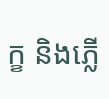ក្ខ និងភ្លើ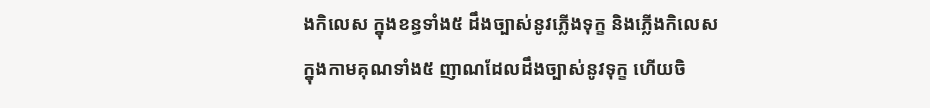ងកិលេស ក្នុងខន្ធទាំង៥ ដឹងច្បាស់នូវភ្លើងទុក្ខ និងភ្លើងកិលេស
ក្នុងកាមគុណទាំង៥ ញាណដែលដឹងច្បាស់នូវទុក្ខ ហើយចិ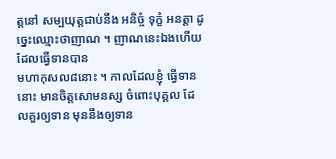ត្តនៅ សម្បយុត្តជាប់នឹង អនិច្ចំ ទុក្ខំ អនត្តា ដូច្នេះឈ្មោះថាញាណ ។ ញាណនេះឯងហើយ ដែលធ្វើទានបាន
មហាកុសល៨នោះ ។ កាលដែលខ្ញុំ ធ្វើទាននោះ មានចិត្តសោមនស្ស ចំពោះបុគ្គល ដែលគួរឲ្យទាន មុននឹងឲ្យទាន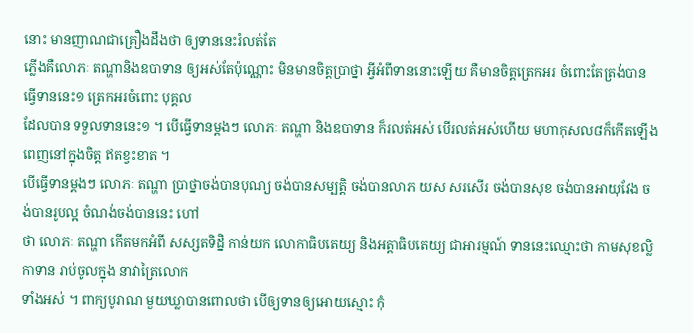នោះ មានញាណជាគ្រឿងដឹងថា ឲ្យទាននេះរំលត់តែ
ភ្លើងគឺលោភៈ តណ្ហានិងឧបាទាន ឲ្យអស់តែប៉ុណ្ណោះ មិនមានចិត្តប្រាថ្នា អ្វីអំពីទាននោះឡើយ គឺមានចិត្តត្រេកអរ ចំពោះតែត្រង់បាន ធ្វើទាននេះ១ ត្រេកអរចំពោះ បុគ្គល
ដែលបាន ទទួលទាននេះ១ ។ បើធ្វើទានម្តងៗ លោភៈ តណ្ហា និងឧបាទាន ក៏រលត់អស់ បើរលត់អស់ហើយ មហាកុសល៨ក៏កើតឡើង ពេញនៅក្នុងចិត្ត ឥតខ្វះខាត ។
បើធ្វើទានម្តងៗ លោភៈ តណ្ហា ប្រាថ្នាចង់បានបុណ្យ ចង់បានសម្បត្តិ ចង់បានលាភ យស សរសើរ ចង់បានសុខ ចង់បានអាយុវែង ចង់បានរូបល្អ ចំណង់ចង់បាននេះ ហៅ
ថា លោភៈ តណ្ហា កើតមកអំពី សស្សតទិដ្និ កាន់យក លោកាធិបតេយ្យ និងអត្តាធិបតេយ្យ ជាអារម្មណ៍ ទាននេះឈ្មោះថា កាមសុខល្លិកាទាន រាប់ចូលក្នុង នាវាត្រៃលោក
ទាំងអស់ ។ ពាក្យបូរាណ មួយឃ្លាបានពោលថា បើឲ្យទានឲ្យអោយស្មោះ កុំ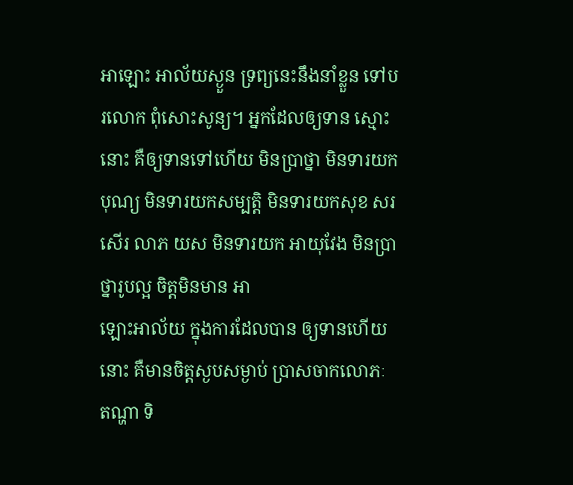អាឡោះ អាល័យស្ងួន ទ្រព្យនេះនឹងនាំខ្លួន ទៅបរលោក ពុំសោះសូន្យ។ អ្នកដែលឲ្យទាន ស្មោះ
នោះ គឺឲ្យទានទៅហើយ មិនប្រាថ្នា មិនទារយកបុណ្យ មិនទារយកសម្បត្តិ មិនទារយកសុខ សរសើរ លាភ យស មិនទារយក អាយុវែង មិនប្រាថ្នារូបល្អ ចិត្តមិនមាន អា
ឡោះអាល័យ ក្នុងការដែលបាន ឲ្យទានហើយនោះ គឺមានចិត្តស្ងបសម្ងាប់ ប្រាសចាកលោភៈ តណ្ហា ទិ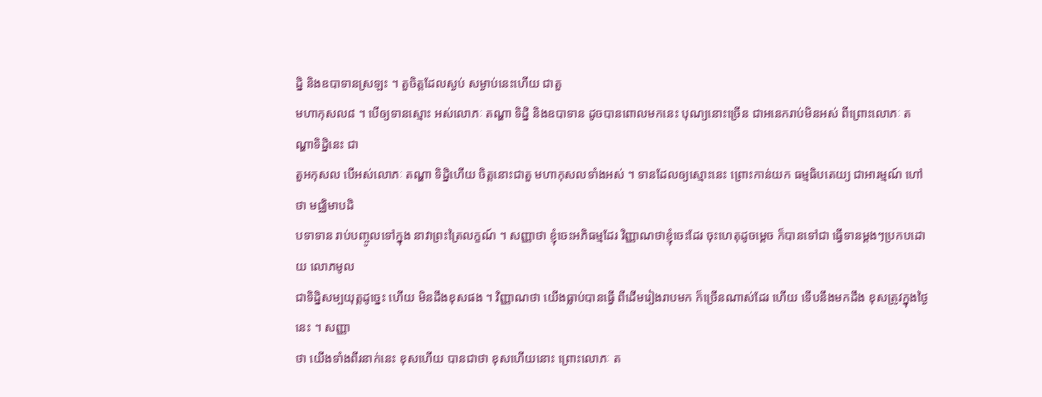ដ្និ និងឧបាទានស្រឡះ ។ តួចិត្តដែលស្ងប់ សម្ងាប់នេះហើយ ជាតួ
មហាកុសល៨ ។ បើឲ្យទានស្មោះ អស់លោភៈ តណ្ហា ទិដ្និ និងឧបាទាន ដូចបានពោលមកនេះ បុណ្យនោះច្រើន ជាអនេករាប់មិនអស់ ពីព្រោះលោភៈ តណ្ហាទិដ្និនេះ ជា
តួអកុសល បើអស់លោភៈ តណ្ហា ទិដ្និហើយ ចិត្តនោះជាតួ មហាកុសលទាំងអស់ ។ ទានដែលឲ្យស្មោះនេះ ព្រោះកាន់យក ធម្មធិបតេយ្យ ជាអារម្មណ៍ ហៅថា មជ្ឈិមាបដិ
បទាទាន រាប់បញ្ចូលទៅក្នុង នាវាព្រះត្រៃលក្ខណ៍ ។ សញ្ញាថា ខ្ញុំចេះអភិធម្មដែរ វិញ្ញាណថាខ្ញុំចេះដែរ ចុះហេតុដូចម្តេច ក៏បានទៅជា ធ្វើទានម្តងៗប្រកបដោយ លោភមូល
ជាទិដ្និសម្បយុត្តដូច្នេះ ហើយ មិនដឹងខុសផង ។ វិញ្ញាណថា យើងធ្លាប់បានធ្វើ ពីដើមរៀងរាបមក ក៏ច្រើនណាស់ដែរ ហើយ ទើបនឹងមកដឹង ខុសត្រូវក្នុងថ្ងៃនេះ ។ សញ្ញា
ថា យើងទាំងពីរនាក់នេះ ខុសហើយ បានជាថា ខុសហើយនោះ ព្រោះលោភៈ ត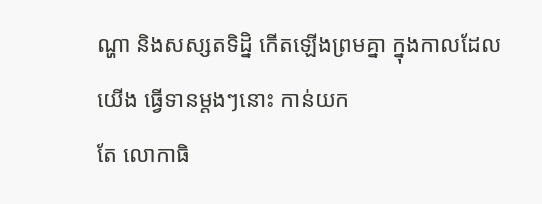ណ្ហា និងសស្សតទិដ្និ កើតឡើងព្រមគ្នា ក្នុងកាលដែលយើង ធ្វើទានម្តងៗនោះ កាន់យក
តែ លោកាធិ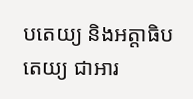បតេយ្យ និងអត្តាធិបតេយ្យ ជាអារ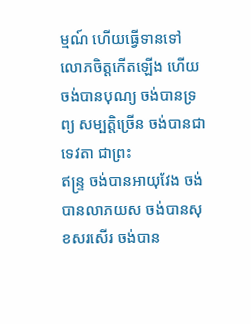ម្មណ៍ ហើយធ្វើទានទៅ លោភចិត្តកើតឡើង ហើយចង់បានបុណ្យ ចង់បានទ្រព្យ សម្បត្តិច្រើន ចង់បានជាទេវតា ជាព្រះ
ឥន្រ្ទ ចង់បានអាយុវែង ចង់បានលាភយស ចង់បានសុខសរសើរ ចង់បាន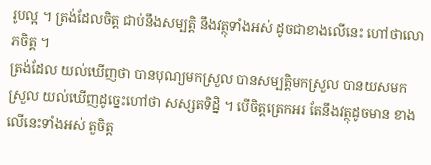រូបល្អ ។ ត្រង់ដែលចិត្ត ជាប់នឹងសម្បត្តិ នឹងវត្ថុទាំងអស់ ដូចជាខាងលើនេះ ហៅថាលោភចិត្ត ។
ត្រង់ដែល យល់ឃើញថា បានបុណ្យមកស្រួល បានសម្បត្តិមកស្រួល បានយសមកស្រួល យល់ឃើញដូច្នេះហៅថា សស្សតទិដិ្ន ។ បើចិត្តត្រេកអរ តែនឹងវត្ថុដូចមាន ខាង
លើនេះទាំងអស់ តួចិត្ត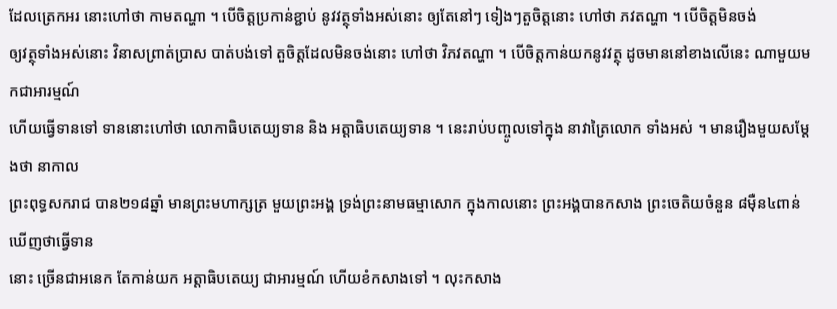ដែលត្រេកអរ នោះហៅថា កាមតណ្ហា ។ បើចិត្តប្រកាន់ខ្ជាប់ នូវវត្ថុទាំងអស់នោះ ឲ្យតែនៅៗ ទៀងៗតួចិត្តនោះ ហៅថា ភវតណ្ហា ។ បើចិត្តមិនចង់
ឲ្យវត្ថុទាំងអស់នោះ វិនាសព្រាត់ប្រាស បាត់បង់ទៅ តួចិត្តដែលមិនចង់នោះ ហៅថា វិភវតណ្ហា ។ បើចិត្តកាន់យកនូវវត្ថុ ដូចមាននៅខាងលើនេះ ណាមួយមកជាអារម្មណ៍
ហើយធ្វើទានទៅ ទាននោះហៅថា លោកាធិបតេយ្យទាន និង អត្តាធិបតេយ្យទាន ។ នេះរាប់បញ្ចូលទៅក្នុង នាវាត្រៃលោក ទាំងអស់ ។ មានរឿងមួយសម្តែងថា នាកាល
ព្រះពុទ្ធសករាជ បាន២១៨ឆ្នាំ មានព្រះមហាក្សត្រ មួយព្រះអង្គ ទ្រង់ព្រះនាមធម្មាសោក ក្នុងកាលនោះ ព្រះអង្គបានកសាង ព្រះចេតិយចំនួន ៨ម៉ឺន៤ពាន់ ឃើញថាធ្វើទាន
នោះ ច្រើនជាអនេក តែកាន់យក អត្តាធិបតេយ្យ ជាអារម្មណ៍ ហើយខំកសាងទៅ ។ លុះកសាង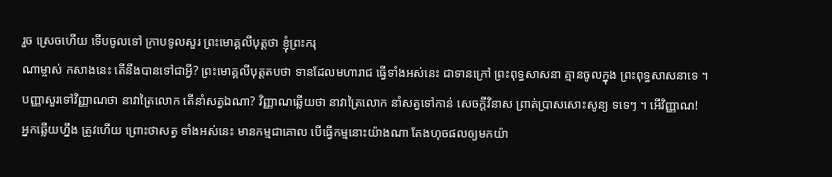រួច ស្រេចហើយ ទើបចូលទៅ ក្រាបទូលសួរ ព្រះមោគ្គលីបុត្តថា ខ្ញុំព្រះករុ
ណាម្ចាស់ កសាងនេះ តើនឹងបានទៅជាអ្វី? ព្រះមោគ្គលីបុត្តតបថា ទានដែលមហារាជ ធ្វើទាំងអស់នេះ ជាទានក្រៅ ព្រះពុទ្ធសាសនា គ្មានចូលក្នុង ព្រះពុទ្ធសាសនាទេ ។
បញ្ញាសួរទៅវិញ្ញាណថា នាវាត្រៃលោក តើនាំសត្វឯណា? វិញ្ញាណឆ្លើយថា នាវាត្រៃលោក នាំសត្វទៅកាន់ សេចក្តីវិនាស ព្រាត់ប្រាសសោះសូន្យ ទទេៗ ។ អើវិញ្ញាណ!
អ្នកឆ្លើយហ្នឹង ត្រូវហើយ ព្រោះថាសត្វ ទាំងអស់នេះ មានកម្មជាគោល បើធ្វើកម្មនោះយ៉ាងណា តែងហុចផលឲ្យមកយ៉ា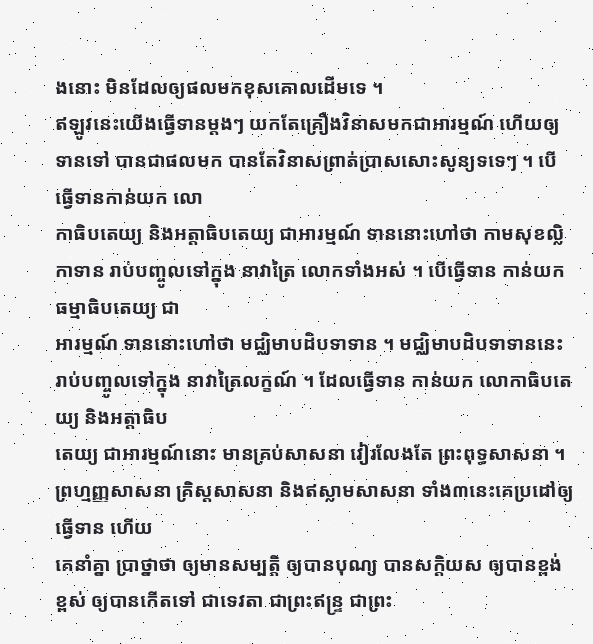ងនោះ មិនដែលឲ្យផលមកខុសគោលដើមទេ ។
ឥឡូវនេះយើងធ្វើទានម្តងៗ យកតែគ្រឿងវិនាសមកជាអារម្មណ៍ ហើយឲ្យទានទៅ បានជាផលមក បានតែវិនាសព្រាត់ប្រាសសោះសូន្យទទេៗ ។ បើធ្វើទានកាន់យក លោ
កាធិបតេយ្យ និងអត្តាធិបតេយ្យ ជាអារម្មណ៍ ទាននោះហៅថា កាមសុខល្លិកាទាន រាប់បញ្ចូលទៅក្នុង នាវាត្រៃ លោកទាំងអស់ ។ បើធ្វើទាន កាន់យកធម្មាធិបតេយ្យ ជា
អារម្មណ៍ ទាននោះហៅថា មជ្ឈិមាបដិបទាទាន ។ មជ្ឈិមាបដិបទាទាននេះ រាប់បញ្ចូលទៅក្នុង នាវាត្រៃលក្ខណ៍ ។ ដែលធ្វើទាន កាន់យក លោកាធិបតេយ្យ និងអត្តាធិប
តេយ្យ ជាអារម្មណ៍នោះ មានគ្រប់សាសនា វៀរលែងតែ ព្រះពុទ្ធសាសនា ។ ព្រហ្មញ្ញសាសនា គ្រិស្តសាសនា និងឥស្លាមសាសនា ទាំង៣នេះគេប្រដៅឲ្យ ធ្វើទាន ហើយ
គេនាំគ្នា ប្រាថ្នាថា ឲ្យមានសម្បត្តិ ឲ្យបានបុណ្យ បានសក្តិយស ឲ្យបានខ្ពង់ខ្ពស់ ឲ្យបានកើតទៅ ជាទេវតា ជាព្រះឥន្រ្ទ ជាព្រះ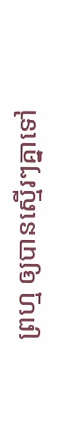ព្រហ្ម ឲ្យបានស្មើរៗគ្នាទៅ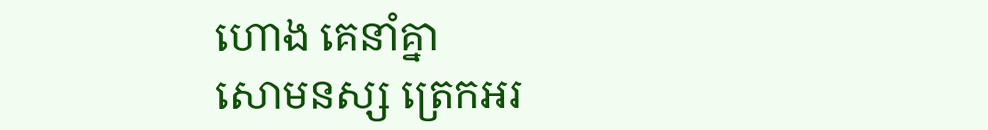ហោង គេនាំគ្នា
សោមនស្ស ត្រេកអរ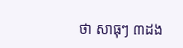ថា សាធុៗ ៣ដង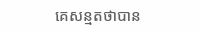គេសន្មតថាបាន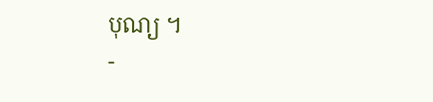បុណ្យ ។
-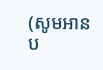(សូមអានប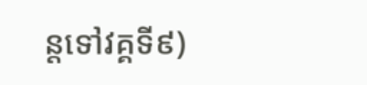ន្តទៅវគ្គទី៩)